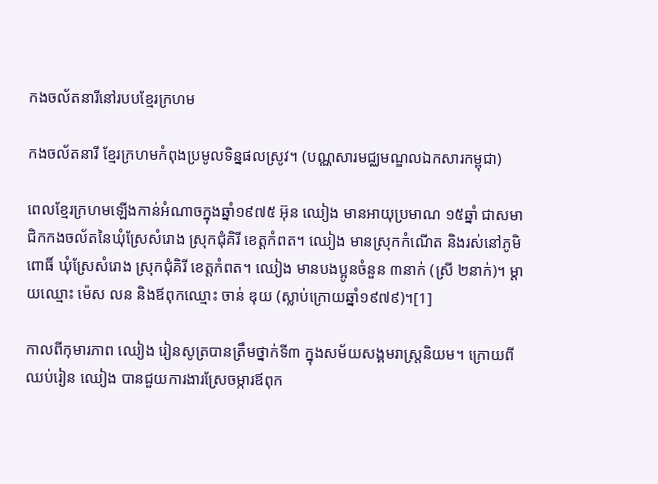កងចល័តនារីនៅរបបខ្មែរក្រហម

កងចល័តនារី ខែ្មរក្រហមកំពុងប្រមូលទិន្នផលស្រូវ។ (បណ្ណសារមជ្ឈមណ្ឌលឯកសារកម្ពុជា)

ពេលខ្មែរក្រហមឡើងកាន់អំណាចក្នុងឆ្នាំ១៩៧៥ អ៊ុន ឈៀង មានអាយុប្រមាណ ១៥ឆ្នាំ ជាសមាជិកកងចល័តនៃឃុំស្រែសំរោង ស្រុកជុំគិរី ខេត្តកំពត។ ឈៀង មានស្រុកកំណើត និងរស់នៅភូមិពោធិ៍ ឃុំស្រែសំរោង ស្រុកជុំគិរី ខេត្តកំពត។ ឈៀង មានបងប្អូនចំនួន ៣នាក់ (ស្រី ២នាក់)។ ម្តាយឈ្មោះ ម៉េស លន និងឪពុកឈ្មោះ ចាន់ ឌុយ (ស្លាប់ក្រោយឆ្នាំ១៩៧៩)។[1]

កាលពីកុមារភាព ឈៀង រៀនសូត្របានត្រឹមថ្នាក់ទី៣ ក្នុងសម័យសង្គមរាស្ត្រនិយម។ ក្រោយពីឈប់រៀន ឈៀង បានជួយការងារស្រែចម្ការឪពុក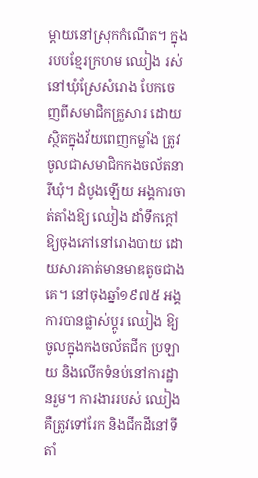ម្តាយនៅស្រុកកំណើត។ ក្នុងរបបខ្មែរក្រហម ឈៀង រស់នៅឃុំស្រែសំរោង បែកចេញពីសមាជិកគ្រួសារ ដោយស្ថិតក្នុងវ័យពេញកម្លាំង ត្រូវចូលជាសមាជិកកងចល័តនារីឃុំ។ ដំបូងឡើយ អង្គការចាត់តាំងឱ្យ ឈៀង ដាំទឹកក្ដៅឱ្យចុងភៅនៅរោងបាយ ដោយសារគាត់មានមាឌតូចជាងគេ។ នៅចុងឆ្នាំ១៩៧៥ អង្គការបានផ្លាស់ប្តូរ ឈៀង ឱ្យចូលក្នុងកងចល័តជីក ប្រឡាយ និងលើកទំនប់នៅការដ្ឋានរួម។ ការងាររបស់ ឈៀង គឺត្រូវទៅរែក និងជីកដីនៅទីតាំ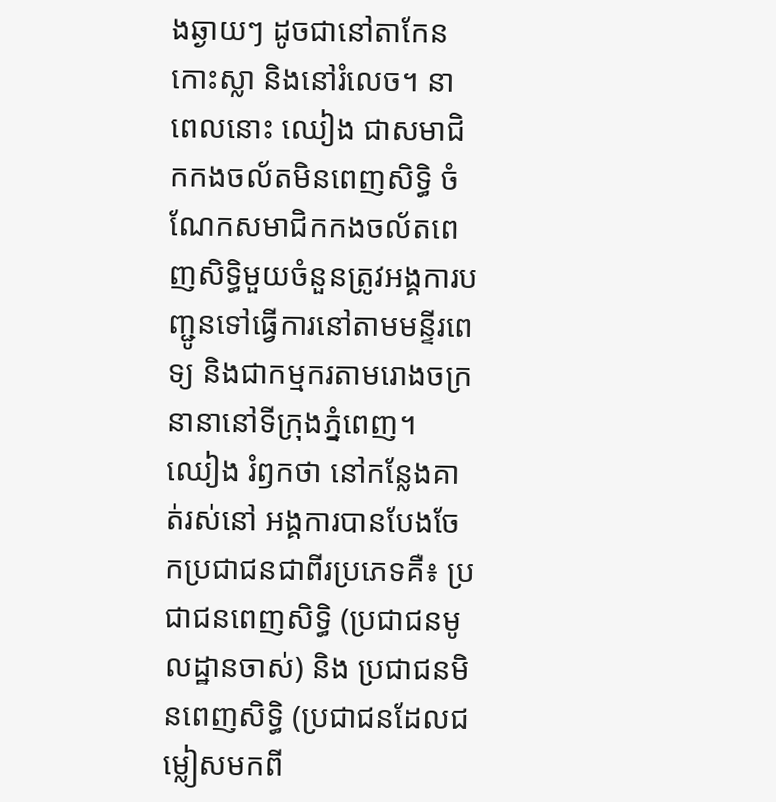ងឆ្ងាយៗ ដូចជានៅតាកែនកោះស្លា និងនៅរំលេច។ នាពេលនោះ ឈៀង ជាសមាជិកកងចល័តមិនពេញសិទ្ធិ ចំណែកសមាជិកកងចល័តពេញសិទ្ធិមួយចំនួនត្រូវអង្គការបញ្ជូនទៅធ្វើការនៅតាមមន្ទីរពេទ្យ និងជាកម្មករតាមរោងចក្រនានានៅទីក្រុងភ្នំពេញ។ ឈៀង រំឭកថា នៅកន្លែងគាត់រស់នៅ អង្គការបានបែងចែកប្រជាជនជាពីរប្រភេទគឺ៖ ប្រជាជនពេញសិទ្ធិ (ប្រជាជនមូលដ្ឋានចាស់) និង ប្រជាជនមិនពេញសិទ្ធិ (ប្រជាជនដែលជម្លៀសមកពី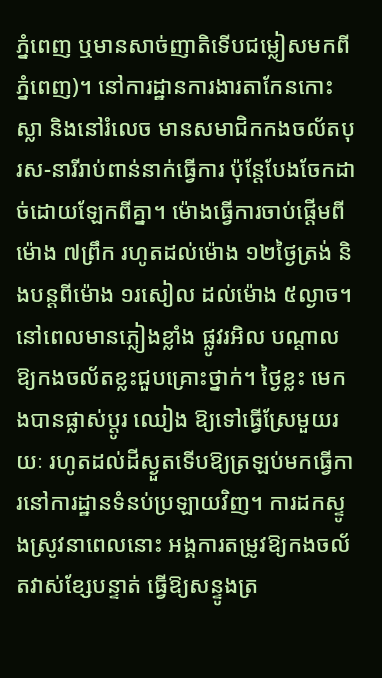ភ្នំពេញ ឬមានសាច់ញាតិទើបជម្លៀសមកពីភ្នំពេញ)។ នៅការដ្ឋានការងារតាកែនកោះស្លា និងនៅរំលេច មានសមាជិកកងចល័តបុរស-នារីរាប់ពាន់នាក់ធ្វើការ ប៉ុន្តែបែងចែកដាច់ដោយឡែកពីគ្នា។ ម៉ោងធ្វើការចាប់ផ្តើមពីម៉ោង ៧ព្រឹក រហូតដល់ម៉ោង ១២ថ្ងៃត្រង់ និងបន្តពីម៉ោង ១រសៀល ដល់ម៉ោង ៥ល្ងាច។ នៅពេលមានភ្លៀងខ្លាំង ផ្លូវរអិល បណ្តាលឱ្យកងចល័តខ្លះជួបគ្រោះថ្នាក់។ ថ្ងៃខ្លះ មេកងបានផ្លាស់ប្តូរ ឈៀង ឱ្យទៅធ្វើស្រែមួយរយៈ រហូតដល់ដីស្ងួតទើបឱ្យត្រឡប់មកធ្វើការនៅការដ្ឋានទំនប់ប្រឡាយវិញ។ ការដកស្ទូងស្រូវនាពេលនោះ អង្គការតម្រូវឱ្យកងចល័តវាស់ខ្សែបន្ទាត់ ធ្វើឱ្យសន្ទូងត្រ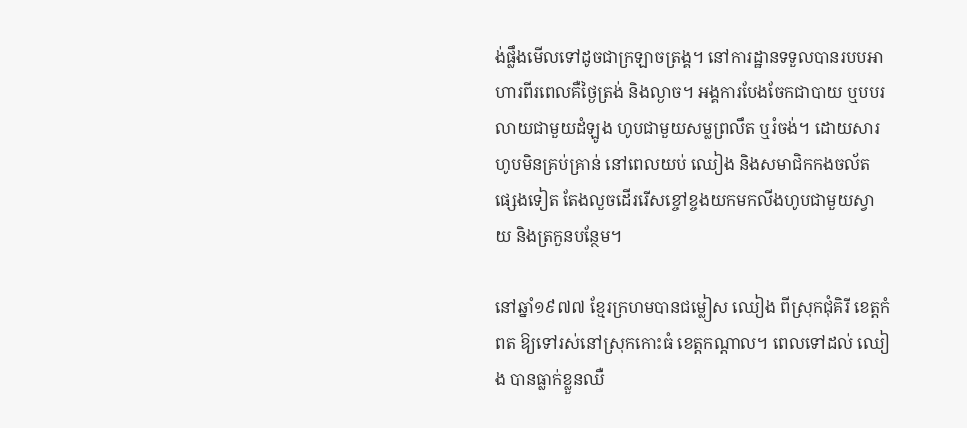ង់ផ្លឹងមើលទៅដូចជាក្រឡាចត្រង្គ។ នៅការដ្ឋានទទួលបានរបបអាហារពីរពេលគឺថ្ងៃត្រង់ និងល្ងាច។ អង្គការបែងចែកជាបាយ ឬបបរលាយជាមួយដំឡូង ហូបជាមួយសម្លព្រលឹត ឬរំចង់។ ដោយសារហូបមិនគ្រប់គ្រាន់ នៅពេលយប់ ឈៀង និងសមាជិកកងចល័តផ្សេងទៀត តែងលួចដើររើសខ្ចៅខ្ចងយកមកលីងហូបជាមួយស្វាយ និងត្រកួនបន្ថែម។

នៅឆ្នាំ១៩៧៧ ខ្មែរក្រហមបានជម្លៀស ឈៀង ពីស្រុកជុំគិរី ខេត្តកំពត ឱ្យទៅរស់នៅស្រុកកោះធំ ខេត្តកណ្តាល។ ពេលទៅដល់ ឈៀង បានធ្លាក់ខ្លួនឈឺ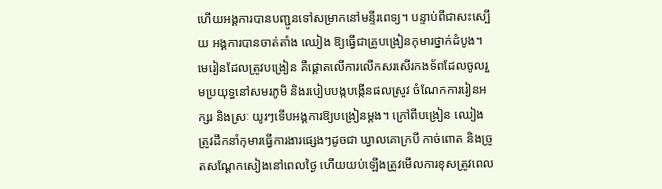ហើយអង្គការបានបញ្ជូនទៅសម្រាកនៅមន្ទីរពេទ្យ។ បន្ទាប់ពីជាសះស្បើយ អង្គការបានចាត់តាំង ឈៀង ឱ្យធ្វើជាគ្រូបង្រៀនកុមារថ្នាក់ដំបូង។ មេរៀនដែលត្រូវបង្រៀន គឺផ្តោតលើការលើកសរសើរកងទ័ពដែលចូលរួមប្រយុទ្ធនៅសមរភូមិ និងរបៀបបង្កបង្កើនផលស្រូវ ចំណែកការរៀនអក្សរ និងស្រៈ យូរៗទើបអង្គការឱ្យបង្រៀនម្តង។ ក្រៅពីបង្រៀន ឈៀង ត្រូវដឹកនាំកុមារធ្វើការងារផ្សេងៗដូចជា ឃ្វាលគោក្របី កាច់ពោត និងច្រូតសណ្តែកសៀងនៅពេលថ្ងៃ ហើយយប់ឡើងត្រូវមើលការខុសត្រូវពេល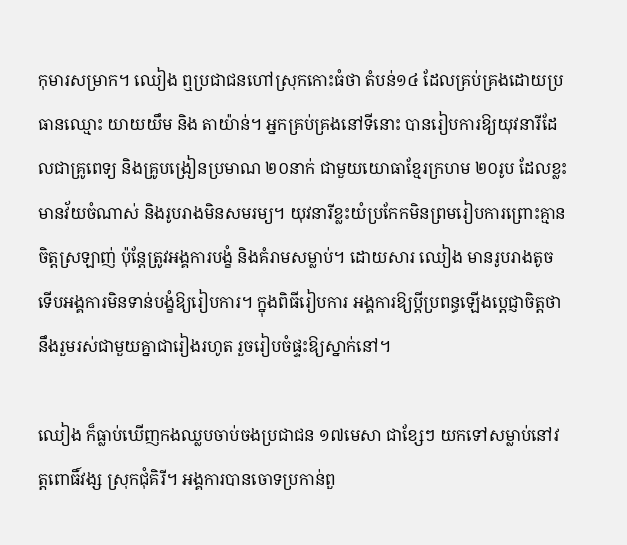កុមារសម្រាក។ ឈៀង ឮប្រជាជនហៅស្រុកកោះធំថា តំបន់១៤ ដែលគ្រប់គ្រងដោយប្រធានឈ្មោះ យាយយឹម និង តាយ៉ាន់។ អ្នកគ្រប់គ្រងនៅទីនោះ បានរៀបការឱ្យយុវនារីដែលជាគ្រូពេទ្យ និងគ្រូបង្រៀនប្រមាណ ២០នាក់ ជាមួយយោធាខ្មែរក្រហម ២០រូប ដែលខ្លះមានវ័យចំណាស់ និងរូបរាងមិនសមរម្យ។ យុវនារីខ្លះយំប្រកែកមិនព្រមរៀបការព្រោះគ្មានចិត្តស្រឡាញ់ ប៉ុន្តែត្រូវអង្គការបង្ខំ និងគំរាមសម្លាប់។ ដោយសារ ឈៀង មានរូបរាងតូច ទើបអង្គការមិនទាន់បង្ខំឱ្យរៀបការ។ ក្នុងពិធីរៀបការ អង្គការឱ្យប្តីប្រពន្ធឡើងប្តេជ្ញាចិត្តថានឹងរួមរស់ជាមួយគ្នាជារៀងរហូត រួចរៀបចំផ្ទះឱ្យស្នាក់នៅ។

ឈៀង ក៏ធ្លាប់ឃើញកងឈ្លបចាប់ចងប្រជាជន ១៧មេសា ជាខ្សែៗ យកទៅសម្លាប់នៅវត្តពោធិ៍វង្ស ស្រុកជុំគិរី។ អង្គការបានចោទប្រកាន់ពួ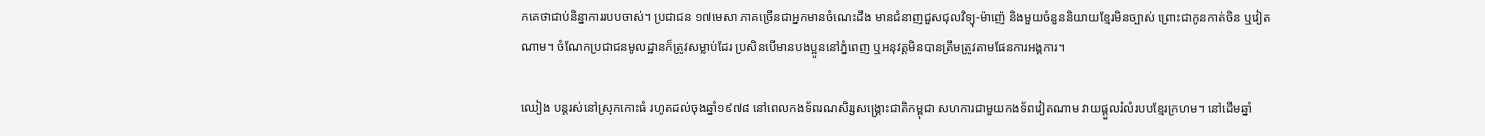កគេថាជាប់និន្នាការរបបចាស់។ ប្រជាជន ១៧មេសា ភាគច្រើនជាអ្នកមានចំណេះដឹង មានជំនាញជួសជុលវិទ្យុ-ម៉ាញ៉េ និងមួយចំនួននិយាយខ្មែរមិនច្បាស់ ព្រោះជាកូនកាត់ចិន ឬវៀតណាម។ ចំណែកប្រជាជនមូលដ្ឋានក៏ត្រូវសម្លាប់ដែរ ប្រសិនបើមានបងប្អូននៅភ្នំពេញ ឬអនុវត្តមិនបានត្រឹមត្រូវតាមផែនការអង្គការ។

ឈៀង បន្តរស់នៅស្រុកកោះធំ រហូតដល់ចុងឆ្នាំ១៩៧៨ នៅពេលកងទ័ពរណសិរ្សសង្គ្រោះជាតិកម្ពុជា សហការជាមួយកងទ័ពវៀតណាម វាយផ្តួលរំលំរបបខ្មែរក្រហម។ នៅដើមឆ្នាំ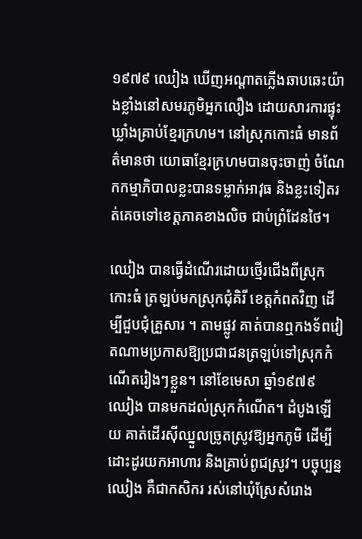១៩៧៩ ឈៀង ឃើញអណ្តាតភ្លើងឆាបឆេះយ៉ាងខ្លាំងនៅសមរភូមិអ្នកលឿង ដោយសារការផ្ទុះឃ្លាំងគ្រាប់ខ្មែរក្រហម។ នៅស្រុកកោះធំ មានព័ត៌មានថា យោធាខ្មែរក្រហមបានចុះចាញ់ ចំណែកកម្មាភិបាលខ្លះបានទម្លាក់អាវុធ និងខ្លះទៀតរត់គេចទៅខេត្តភាគខាងលិច ជាប់ព្រំដែនថៃ។

ឈៀង បានធ្វើដំណើរដោយថ្មើរជើងពីស្រុកកោះធំ ត្រឡប់មកស្រុកជុំគិរី ខេត្តកំពតវិញ ដើម្បីជួបជុំគ្រួសារ ។ តាមផ្លូវ គាត់បានឮកងទ័ពវៀតណាមប្រកាសឱ្យប្រជាជនត្រឡប់ទៅស្រុកកំណើតរៀងៗខ្លួន។ នៅខែមេសា ឆ្នាំ១៩៧៩ ឈៀង បានមកដល់ស្រុកកំណើត។ ដំបូងឡើយ គាត់ដើរស៊ីឈ្នួលច្រូតស្រូវឱ្យអ្នកភូមិ ដើម្បីដោះដូរយកអាហារ និងគ្រាប់ពូជស្រូវ។ បច្ចុប្បន្ន ឈៀង គឺជាកសិករ រស់នៅឃុំស្រែសំរោង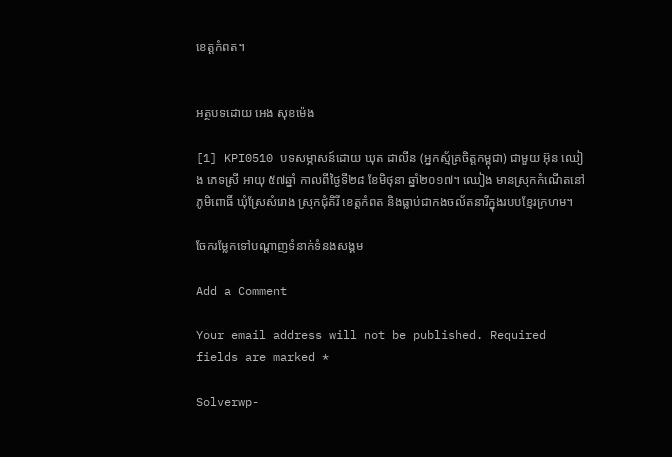ខេត្តកំពត។


អត្ថបទដោយ អេង សុខម៉េង

[1] KPI0510 បទសម្ភាសន៍ដោយ ឃុត ដាលីន (អ្នកស្ម័គ្រចិត្តកម្ពុជា) ជាមួយ អ៊ុន ឈៀង ភេទស្រី អាយុ ៥៧ឆ្នាំ កាលពីថ្ងៃទី២៨ ខែមិថុនា ឆ្នាំ២០១៧។ ឈៀង មានស្រុកកំណើតនៅភូមិពោធិ៍ ឃុំស្រែសំរោង ស្រុកជុំគិរី ខេត្តកំពត និងធ្លាប់ជាកងចល័តនារីក្នុងរបបខ្មែរក្រហម។

ចែករម្លែកទៅបណ្តាញទំនាក់ទំនងសង្គម

Add a Comment

Your email address will not be published. Required fields are marked *

Solverwp-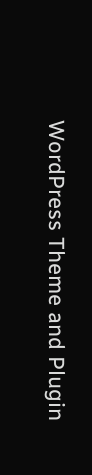WordPress Theme and Plugin